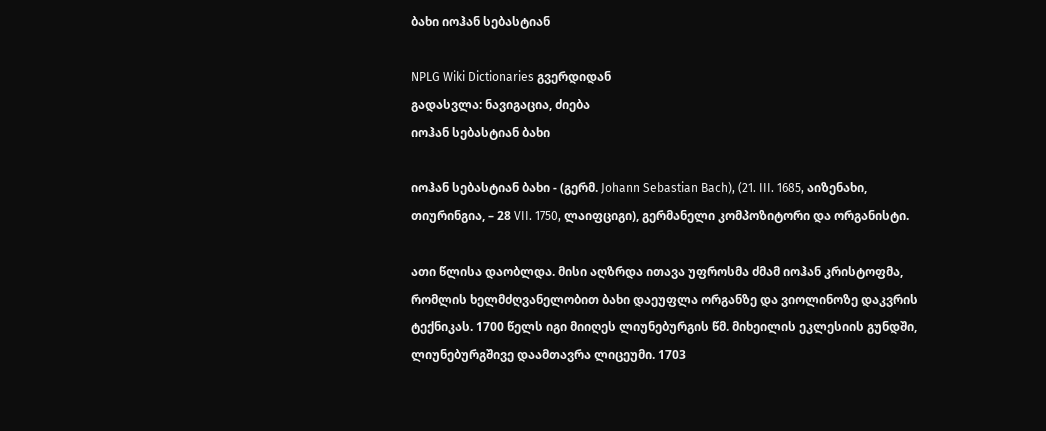ბახი იოჰან სებასტიან

NPLG Wiki Dictionaries გვერდიდან
გადასვლა: ნავიგაცია, ძიება
იოჰან სებასტიან ბახი

იოჰან სებასტიან ბახი - (გერმ. Johann Sebastian Bach), (21. III. 1685, აიზენახი, თიურინგია, – 28 VII. 1750, ლაიფციგი), გერმანელი კომპოზიტორი და ორგანისტი.

ათი წლისა დაობლდა. მისი აღზრდა ითავა უფროსმა ძმამ იოჰან კრისტოფმა, რომლის ხელმძღვანელობით ბახი დაეუფლა ორგანზე და ვიოლინოზე დაკვრის ტექნიკას. 1700 წელს იგი მიიღეს ლიუნებურგის წმ. მიხეილის ეკლესიის გუნდში, ლიუნებურგშივე დაამთავრა ლიცეუმი. 1703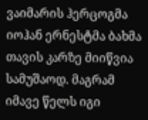ვაიმარის ჰერცოგმა იოჰან ერნესტმა ბახმა თავის კარზე მიიწვია სამუშაოდ. მაგრამ იმავე წელს იგი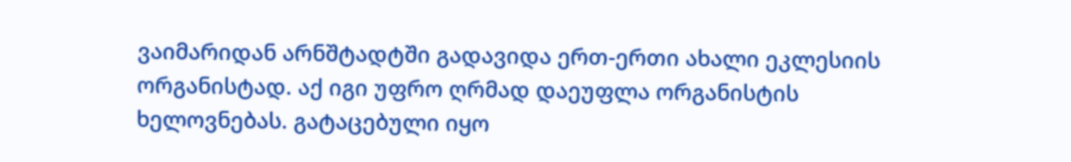ვაიმარიდან არნშტადტში გადავიდა ერთ-ერთი ახალი ეკლესიის ორგანისტად. აქ იგი უფრო ღრმად დაეუფლა ორგანისტის ხელოვნებას. გატაცებული იყო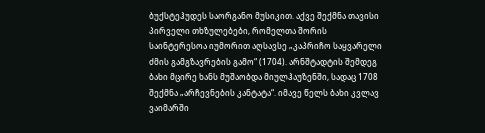ბუქსტეჰუდეს საორგანო მუსიკით. აქვე შექმნა თავისი პირველი თხზულებები, რომელთა შორის საინტერესოა იუმორით აღსავსე „კაპრიჩო საყვარელი ძმის გამგზავრების გამო“ (1704). არნშტადტის შემდეგ ბახი მცირე ხანს მუშაობდა მიულჰაუზენში, სადაც 1708 შექმნა „არჩევნების კანტატა“. იმავე წელს ბახი კვლავ ვაიმარში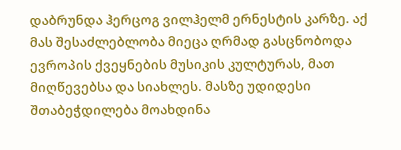დაბრუნდა ჰერცოგ ვილჰელმ ერნესტის კარზე. აქ მას შესაძლებლობა მიეცა ღრმად გასცნობოდა ევროპის ქვეყნების მუსიკის კულტურას, მათ მიღწევებსა და სიახლეს. მასზე უდიდესი შთაბეჭდილება მოახდინა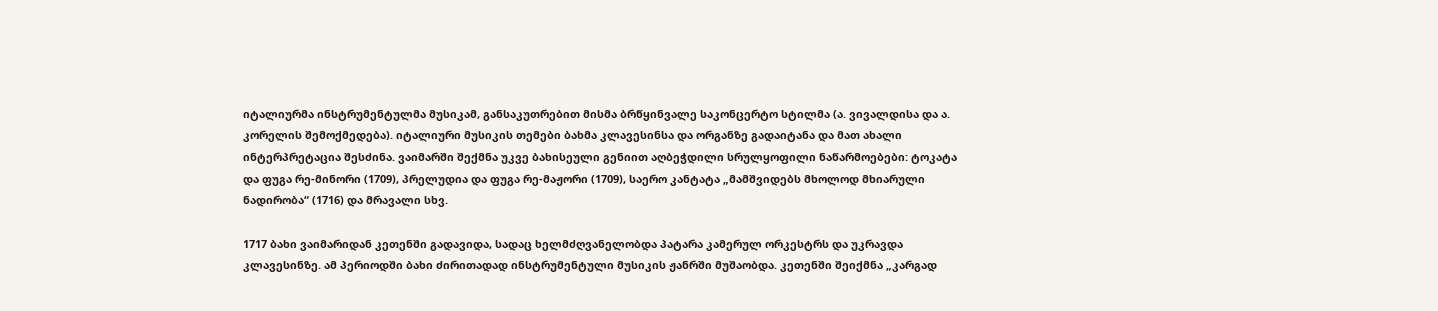იტალიურმა ინსტრუმენტულმა მუსიკამ, განსაკუთრებით მისმა ბრწყინვალე საკონცერტო სტილმა (ა. ვივალდისა და ა. კორელის შემოქმედება). იტალიური მუსიკის თემები ბახმა კლავესინსა და ორგანზე გადაიტანა და მათ ახალი ინტერპრეტაცია შესძინა. ვაიმარში შექმნა უკვე ბახისეული გენიით აღბეჭდილი სრულყოფილი ნაწარმოებები: ტოკატა და ფუგა რე-მინორი (1709), პრელუდია და ფუგა რე-მაჟორი (1709), საერო კანტატა „მამშვიდებს მხოლოდ მხიარული ნადირობა“ (1716) და მრავალი სხვ.

1717 ბახი ვაიმარიდან კეთენში გადავიდა, სადაც ხელმძღვანელობდა პატარა კამერულ ორკესტრს და უკრავდა კლავესინზე. ამ პერიოდში ბახი ძირითადად ინსტრუმენტული მუსიკის ჟანრში მუშაობდა. კეთენში შეიქმნა „კარგად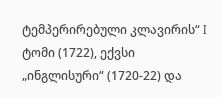ტემპერირებული კლავირის“ I ტომი (1722), ექვსი „ინგლისური“ (1720-22) და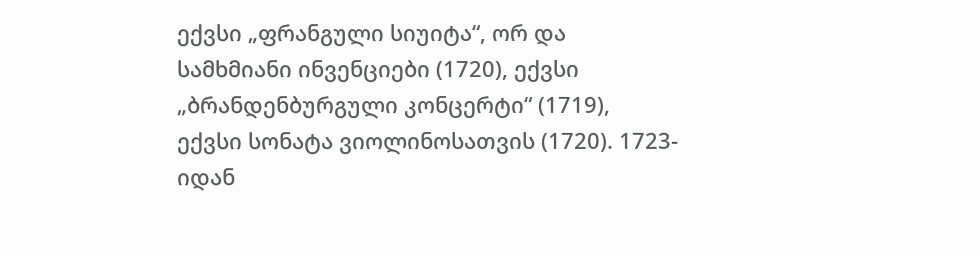ექვსი „ფრანგული სიუიტა“, ორ და სამხმიანი ინვენციები (1720), ექვსი „ბრანდენბურგული კონცერტი“ (1719), ექვსი სონატა ვიოლინოსათვის (1720). 1723-იდან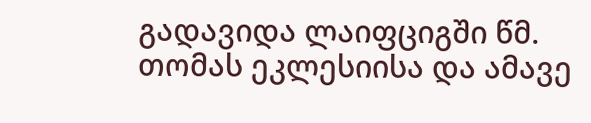გადავიდა ლაიფციგში წმ. თომას ეკლესიისა და ამავე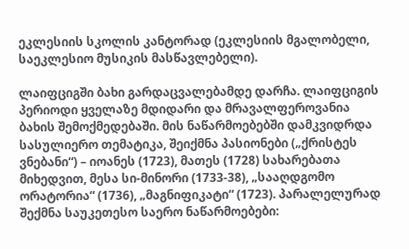ეკლესიის სკოლის კანტორად (ეკლესიის მგალობელი, საეკლესიო მუსიკის მასწავლებელი).

ლაიფციგში ბახი გარდაცვალებამდე დარჩა. ლაიფციგის პერიოდი ყველაზე მდიდარი და მრავალფეროვანია ბახის შემოქმედებაში. მის ნაწარმოებებში დამკვიდრდა სასულიერო თემატიკა, შეიქმნა პასიონები („ქრისტეს ვნებანი“) – იოანეს (1723), მათეს (1728) სახარებათა მიხედვით, მესა სი-მინორი (1733-38), „სააღდგომო ორატორია“ (1736), „მაგნიფიკატი“ (1723). პარალელურად შექმნა საუკეთესო საერო ნაწარმოებები: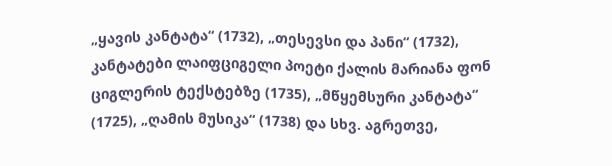„ყავის კანტატა“ (1732), „თესევსი და პანი“ (1732), კანტატები ლაიფციგელი პოეტი ქალის მარიანა ფონ ციგლერის ტექსტებზე (1735), „მწყემსური კანტატა“ (1725), „ღამის მუსიკა“ (1738) და სხვ. აგრეთვე,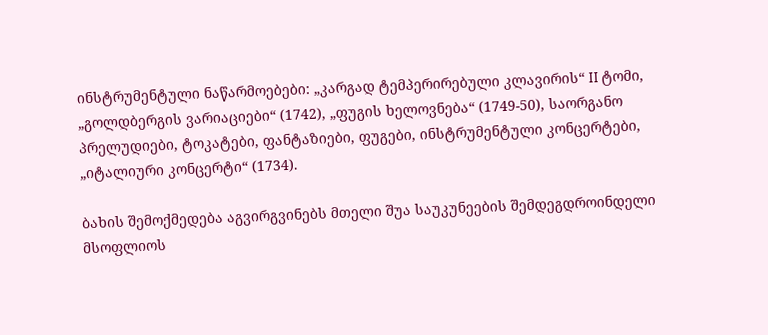ინსტრუმენტული ნაწარმოებები: „კარგად ტემპერირებული კლავირის“ II ტომი, „გოლდბერგის ვარიაციები“ (1742), „ფუგის ხელოვნება“ (1749-50), საორგანო პრელუდიები, ტოკატები, ფანტაზიები, ფუგები, ინსტრუმენტული კონცერტები, „იტალიური კონცერტი“ (1734).

ბახის შემოქმედება აგვირგვინებს მთელი შუა საუკუნეების შემდეგდროინდელი მსოფლიოს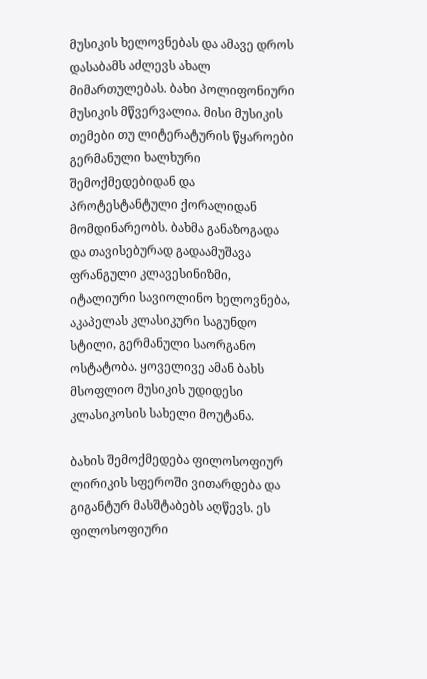მუსიკის ხელოვნებას და ამავე დროს დასაბამს აძლევს ახალ მიმართულებას. ბახი პოლიფონიური მუსიკის მწვერვალია. მისი მუსიკის თემები თუ ლიტერატურის წყაროები გერმანული ხალხური შემოქმედებიდან და პროტესტანტული ქორალიდან მომდინარეობს. ბახმა განაზოგადა და თავისებურად გადაამუშავა ფრანგული კლავესინიზმი, იტალიური სავიოლინო ხელოვნება, აკაპელას კლასიკური საგუნდო სტილი, გერმანული საორგანო ოსტატობა. ყოველივე ამან ბახს მსოფლიო მუსიკის უდიდესი კლასიკოსის სახელი მოუტანა.

ბახის შემოქმედება ფილოსოფიურ ლირიკის სფეროში ვითარდება და გიგანტურ მასშტაბებს აღწევს. ეს ფილოსოფიური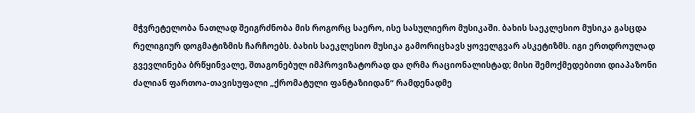მჭვრეტელობა ნათლად შეიგრძნობა მის როგორც საერო, ისე სასულიერო მუსიკაში. ბახის საეკლესიო მუსიკა გასცდა რელიგიურ დოგმატიზმის ჩარჩოებს. ბახის საეკლესიო მუსიკა გამორიცხავს ყოველგვარ ასკეტიზმს. იგი ერთდროულად გვევლინება ბრწყინვალე, შთაგონებულ იმპროვიზატორად და ღრმა რაციონალისტად; მისი შემოქმედებითი დიაპაზონი ძალიან ფართოა-თავისუფალი „ქრომატული ფანტაზიიდან“ რამდენადმე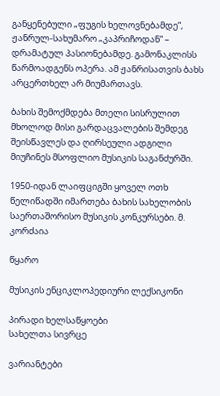განყენებული „ფუგის ხელოვნებამდე“, ჟანრულ-სახუმარო „კაპრიჩოდან“ – დრამატულ პასიონებამდე. გამონაკლისს წარმოადგენს ოპერა. ამ ჟანრისათვის ბახს არცერთხელ არ მიუმართავს.

ბახის შემოქმდება მთელი სისრულით მხოლოდ მისი გარდაცვალების შემდეგ შეისწავლეს და ღირსეული ადგილი მიუჩინეს მსოფლიო მუსიკის საგანძურში.

1950-იდან ლაიფციგში ყოველ ოთხ წელიწადში იმართება ბახის სახელობის საერთაშორისო მუსიკის კონკურსები. მ. კორძაია

წყარო

მუსიკის ენციკლოპედიური ლექსიკონი

პირადი ხელსაწყოები
სახელთა სივრცე

ვარიანტები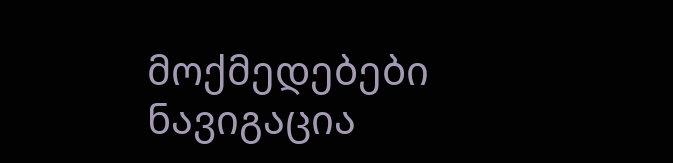მოქმედებები
ნავიგაცია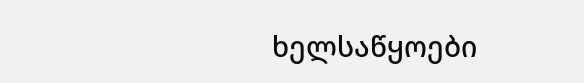ხელსაწყოები